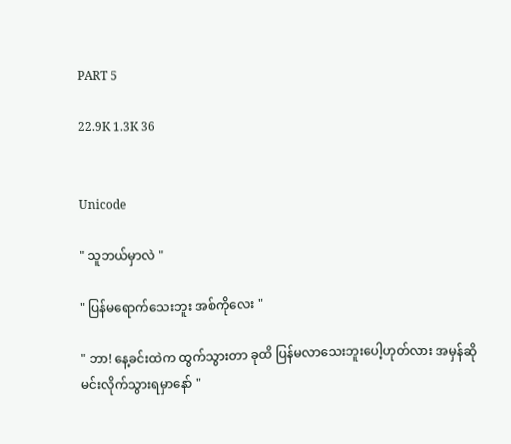PART 5

22.9K 1.3K 36


Unicode

" သူဘယ်မှာလဲ "

" ပြန်မရောက်သေးဘူး အစ်ကိုလေး "

" ဘာ! နေ့ခင်းထဲက ထွက်သွားတာ ခုထိ ပြန်မလာသေးဘူးပေါ့ဟုတ်လား အမှန်ဆို မင်းလိုက်သွားရမှာနော် "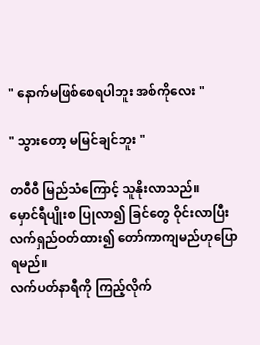" နောက်မဖြစ်စေရပါဘူး အစ်ကိုလေး "

" သွားတော့ မမြင်ချင်ဘူး "

တ၀ီ၀ီ မြည်သံကြောင့် သူနိုးလာသည်။
မှောင်ရီပျိုးစ ပြုလာ၍ ခြင်တွေ ဝိုင်းလာပြီး
လက်ရှည်ဝတ်ထား၍ တော်ကာကျမည်ဟုပြောရမည်။
လက်ပတ်နာရီကို ကြည့်လိုက်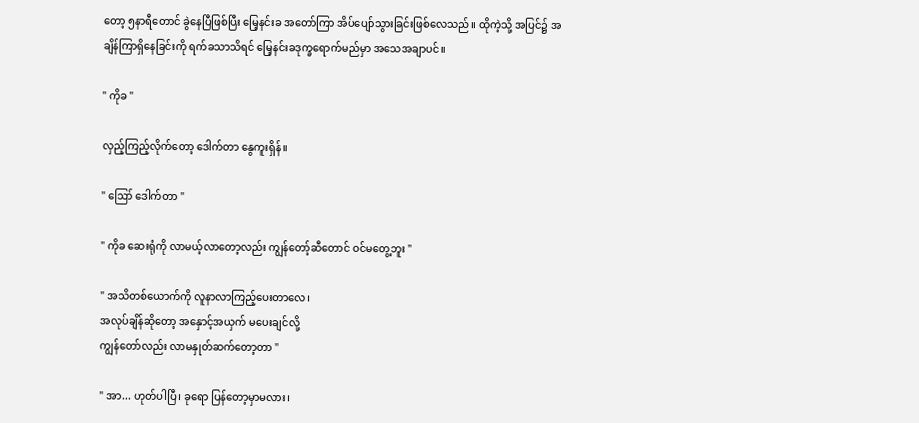တော့ ၅နာရီတောင် ခွဲနေပြီဖြစ်ပြီး မြေ့နင်းခ အတော်ကြာ အိပ်ပျော်သွားခြင်းဖြစ်လေသည်။ ထိုကဲ့သို့ အပြင်၌ အချိန်ကြာရှိနေခြင်းကို ရက်ခသာသိရင် မြေ့နင်းခဒုက္ခရောက်မည်မှာ အသေအချာပင်။

" ကိုခ "

လှည့်ကြည့်လိုက်တော့ ဒေါက်တာ‌ နွေကူးရှိန်။

" ဪ ဒေါက်တာ "

" ကိုခ ဆေးရုံကို လာမယ့်လာတော့လည်း ကျွန်တော့်ဆီတောင် ဝင်မတွေ့ဘူး "

" အသိတစ်ယောက်ကို လူနာလာကြည့်ပေးတာလေ၊
အလုပ်ချိန်ဆိုတော့ အနှောင့်အယှက် မပေးချင်လို့
ကျွန်တော်လည်း လာမနှုတ်ဆက်တော့တာ "

" အာ... ဟုတ်ပါပြီ၊ ခုရော ပြန်တော့မှာမလား၊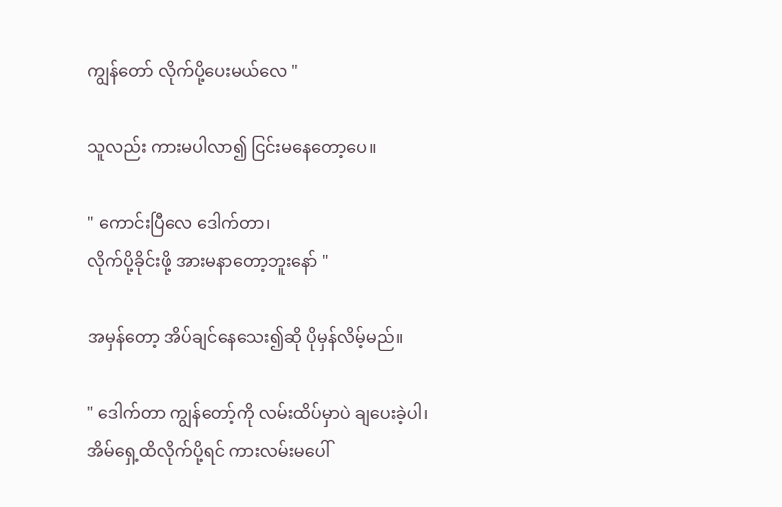ကျွန်တော် လိုက်ပို့ပေးမယ်လေ "

သူလည်း ကားမပါလာ၍ ငြင်းမနေတော့ပေ။

" ကောင်းပြီလေ ဒေါက်တာ၊
လိုက်ပို့ခိုင်းဖို့ အားမနာတော့ဘူးနော် "

အမှန်တော့ အိပ်ချင်နေသေး၍ဆို ပိုမှန်လိမ့်မည်။

" ဒေါက်တာ ကျွန်တော့်ကို လမ်းထိပ်မှာပဲ ချပေးခဲ့ပါ၊
အိမ်ရှေ့ထိလိုက်ပို့ရင် ကားလမ်းမပေါ်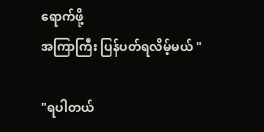ရောက်ဖို့
အကြာကြီး ပြန်ပတ်ရလိမ့်မယ် "

"ရပါတယ်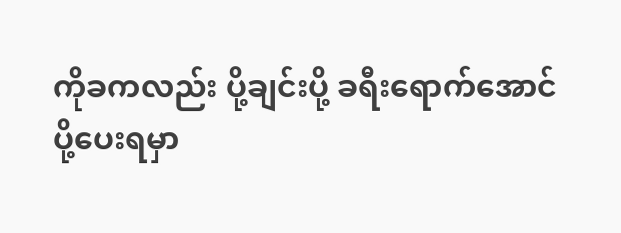ကိုခကလည်း ပို့ချင်းပို့ ခရီးရောက်အောင်
ပို့ပေးရမှာ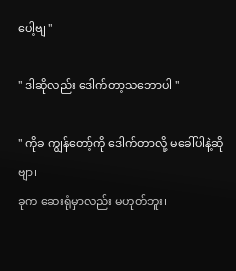ပေါ့ဗျ "

" ဒါဆိုလည်း ဒေါက်တာ့သဘောပါ "

" ကိုခ ကျွန်တော့်ကို ဒေါက်တာလို့ မခေါ်ပါနဲ့ဆိုဗျာ၊
ခုက ဆေးရုံမှာလည်း မဟုတ်ဘူး၊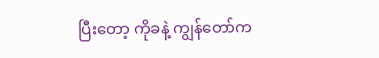ပြီးတော့ ကိုခနဲ့ ကျွန်တော်က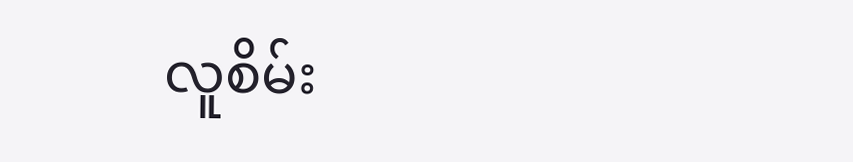လူစိမ်း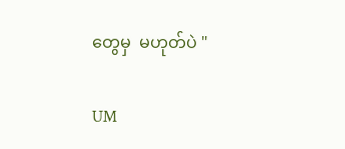တွေမှ  မဟုတ်ပဲ "

UM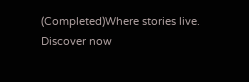(Completed)Where stories live. Discover now